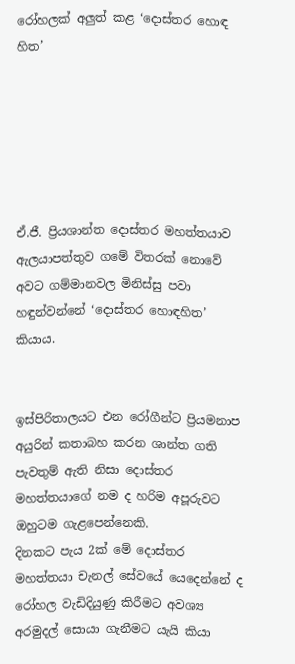රෝහලක් අලුත් කළ ‘දොස්තර හොඳ හිත’






ඒ.ජී. ප්‍රියශාන්ත දොස්තර මහත්තයාව ඇලයාපත්තුව ගමේ විතරක් නොවේ අවට ගම්මානවල මිනිස්සු පවා හඳුන්වන්නේ ‘දොස්තර හොඳහිත’ කියාය.


ඉස්පිරිතාලයට එන රෝගීන්ට ප්‍රියමනාප අයුරින් කතාබහ කරන ශාන්ත ගති පැවතුම් ඇති නිසා දොස්තර මහත්තයාගේ නම ද හරිම අපූරුවට ඔහුටම ගැළපෙන්නෙකි.
දිනකට පැය 2ක් මේ දොස්තර මහත්තයා චැනල් සේවයේ යෙදෙන්නේ ද රෝහල වැඩිදියුණු කිරීමට අවශ්‍ය අරමුදල් සොයා ගැනීමට යැයි කියා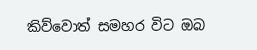කිව්වොත් සමහර විට ඔබ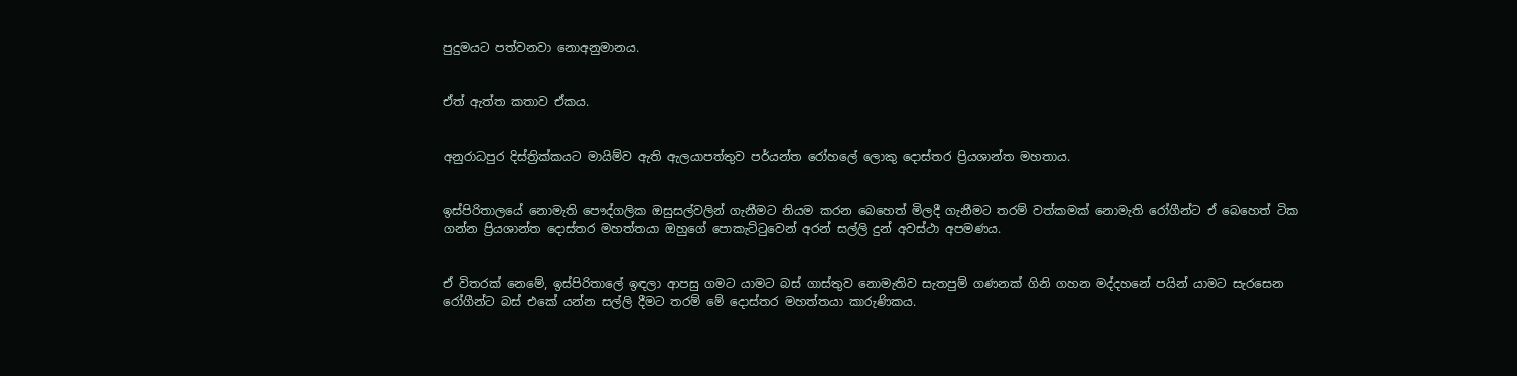පුදුමයට පත්වනවා නොඅනුමානය.


ඒත් ඇත්ත කතාව ඒකය.


අනුරාධපුර දිස්ත්‍රික්කයට මායිම්ව ඇති ඇලයාපත්තුව පර්යන්ත රෝහලේ ලොකු දොස්තර ප්‍රියශාන්ත මහතාය.


ඉස්පිරිතාලයේ නොමැති පෞද්ගලික ඔසුසල්වලින් ගැනීමට නියම කරන බෙහෙත් මිලදී ගැනීමට තරම් වත්කමක් නොමැති රෝගීන්ට ඒ බෙහෙත් ටික ගන්න ප්‍රියශාන්ත දොස්තර මහත්තයා ඔහුගේ පොකැට්ටුවෙන් අරන් සල්ලි දුන් අවස්ථා අපමණය.


ඒ විතරක් නෙමේ, ඉස්පිරිතාලේ ඉඳලා ආපසු ගමට යාමට බස් ගාස්තුව නොමැතිව සැතපුම් ගණනක් ගිනි ගහන මද්දහනේ පයින් යාමට සැරසෙන රෝගීන්ට බස් එකේ යන්න සල්ලි දීමට තරම් මේ දොස්තර මහත්තයා කාරුණිකය.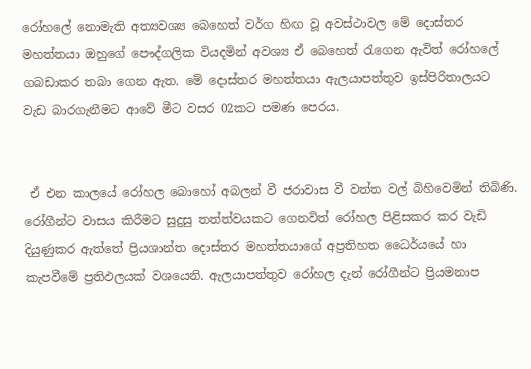රෝහලේ නොමැති අත්‍යවශ්‍ය බෙහෙත් වර්ග හිඟ වූ අවස්ථාවල මේ දොස්තර මහත්තයා ඔහුගේ පෞද්ගලික වියදමින් අවශ්‍ය ඒ බෙහෙත් රැගෙන ඇවිත් රෝහලේ ගබඩාකර තබා ගෙන ඇත. මේ දොස්තර මහත්තයා ඇලයාපත්තුව ඉස්පිරිතාලයට වැඩ බාරගැනීමට ආවේ මීට වසර 02කට පමණ පෙරය.


 ඒ එන කාලයේ රෝහල බොහෝ අබලන් වී ජරාවාස වී වත්ත වල් බිහිවෙමින් තිබිණි. රෝගීන්ට වාසය කිරීමට සුදුසු තත්ත්වයකට ගෙනවිත් රෝහල පිළිසකර කර වැඩි දියුණුකර ඇත්තේ ප්‍රියශාන්ත දොස්තර මහත්තයාගේ අප්‍රතිහත ධෛර්යයේ හා කැපවීමේ ප්‍රතිඵලයක් වශයෙනි. ඇලයාපත්තුව රෝහල දැන් රෝගීන්ට ප්‍රියමනාප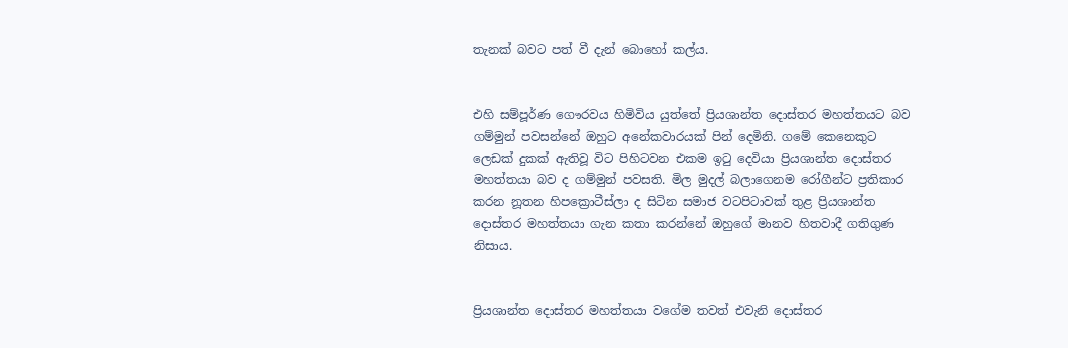තැනක් බවට පත් වී දැන් බොහෝ කල්ය.


එහි සම්පූර්ණ ගෞරවය හිමිවිය යුත්තේ ප්‍රියශාන්ත දොස්තර මහත්තයට බව ගම්මුන් පවසන්නේ ඔහුට අනේකවාරයක් පින් දෙමිනි. ගමේ කෙනෙකුට ලෙඩක් දුකක් ඇතිවූ විට පිහිටවන එකම ඉටු දෙවියා ප්‍රියශාන්ත දොස්තර මහත්තයා බව ද ගම්මුන් පවසති. මිල මුදල් බලාගෙනම රෝගීන්ට ප්‍රතිකාර කරන නූතන හිපක්‍රොටීස්ලා ද සිටින සමාජ වටපිටාවක් තුළ ප්‍රියශාන්ත දොස්තර මහත්තයා ගැන කතා කරන්නේ ඔහුගේ මානව හිතවාදී ගතිගුණ නිසාය.


ප්‍රියශාන්ත දොස්තර මහත්තයා වගේම තවත් එවැනි දොස්තර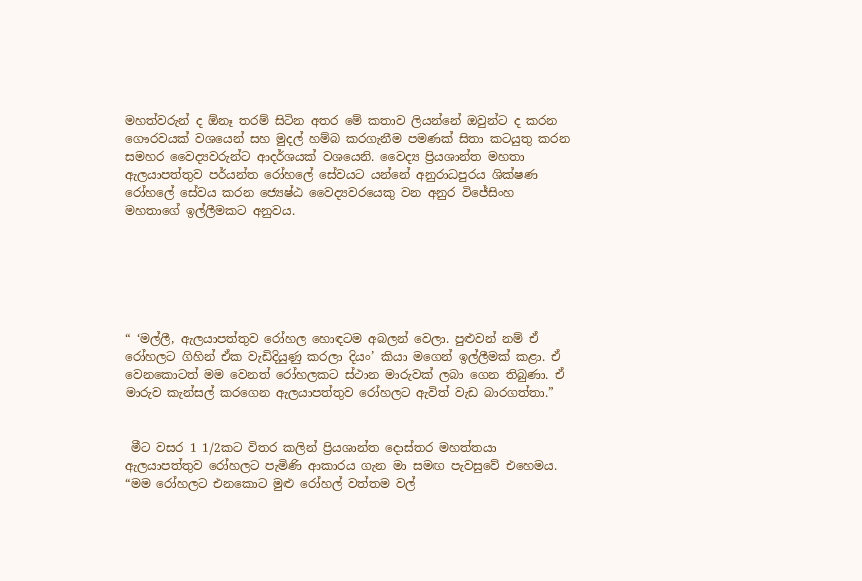මහත්වරුන් ද ඕනෑ තරම් සිටින අතර මේ කතාව ලියන්නේ ඔවුන්ට ද කරන ගෞරවයක් වශයෙන් සහ මුදල් හම්බ කරගැනීම පමණක් සිතා කටයුතු කරන සමහර වෛද්‍යවරුන්ට ආදර්ශයක් වශයෙනි. වෛද්‍ය ප්‍රියශාන්ත මහතා ඇලයාපත්තුව පර්යන්ත රෝහලේ සේවයට යන්නේ අනුරාධපුරය ශික්ෂණ රෝහලේ සේවය කරන ජ්‍යෙෂ්ඨ වෛද්‍යවරයෙකු වන අනුර විජේසිංහ මහතාගේ ඉල්ලීමකට අනුවය.






“ ‘මල්ලී, ඇලයාපත්තුව රෝහල හොඳටම අබලන් වෙලා. පුළුවන් නම් ඒ රෝහලට ගිහින් ඒක වැඩිදියුණු කරලා දියං’ කියා මගෙන් ඉල්ලීමක් කළා. ඒ වෙනකොටත් මම වෙනත් රෝහලකට ස්ථාන මාරුවක් ලබා ගෙන තිබුණා. ඒ මාරුව කැන්සල් කරගෙන ඇලයාපත්තුව රෝහලට ඇවිත් වැඩ බාරගත්තා.”


 මීට වසර 1 1/2කට විතර කලින් ප්‍රියශාන්ත දොස්තර මහත්තයා ඇලයාපත්තුව රෝහලට පැමිණි ආකාරය ගැන මා සමඟ පැවසුවේ එහෙමය. “මම රෝහලට එනකොට මුළු රෝහල් වත්තම වල්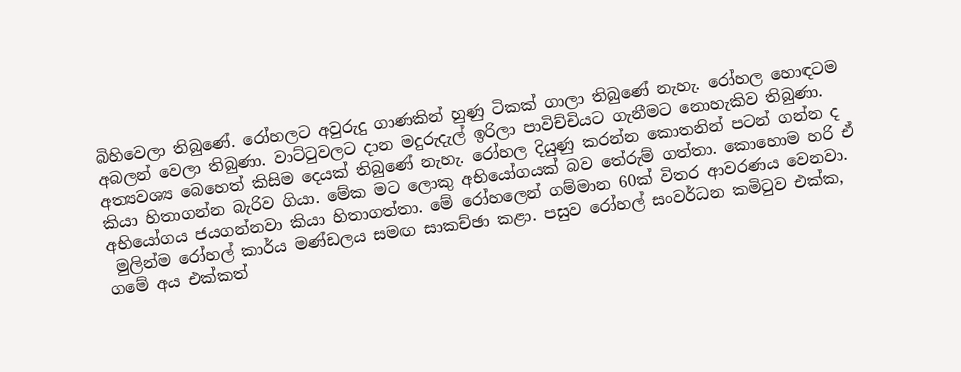බිහිවෙලා තිබුණේ. රෝහලට අවුරුදු ගාණකින් හුණු ටිකක් ගාලා තිබුණේ නැහැ. රෝහල හොඳටම අබලන් වෙලා තිබුණා. වාට්ටුවලට ද‌ාන මදුරුදැල් ඉරිලා පාවිච්චියට ගැනීමට නොහැකිව තිබුණා. අත්‍යවශ්‍ය බෙහෙත් කිසිම දෙයක් තිබුණේ නැහැ. රෝහල දියුණු කරන්න කොතනින් පටන් ගන්න ද කියා හිතාගන්න බැරිව ගියා. මේක මට ලොකු අභියෝගයක් බව තේරුම් ගත්තා. කොහොම හරි ඒ අභියෝගය ජයගන්නවා කියා හිතාගත්තා. මේ රෝහලෙන් ගම්මාන 60ක් විතර ආවරණය වෙනවා.
 මුලින්ම රෝහල් කාර්ය මණ්ඩලය සමඟ සාකච්ඡා කළා. පසුව රෝහල් සංවර්ධන කමිටුව එක්ක, ගමේ අය එක්කත්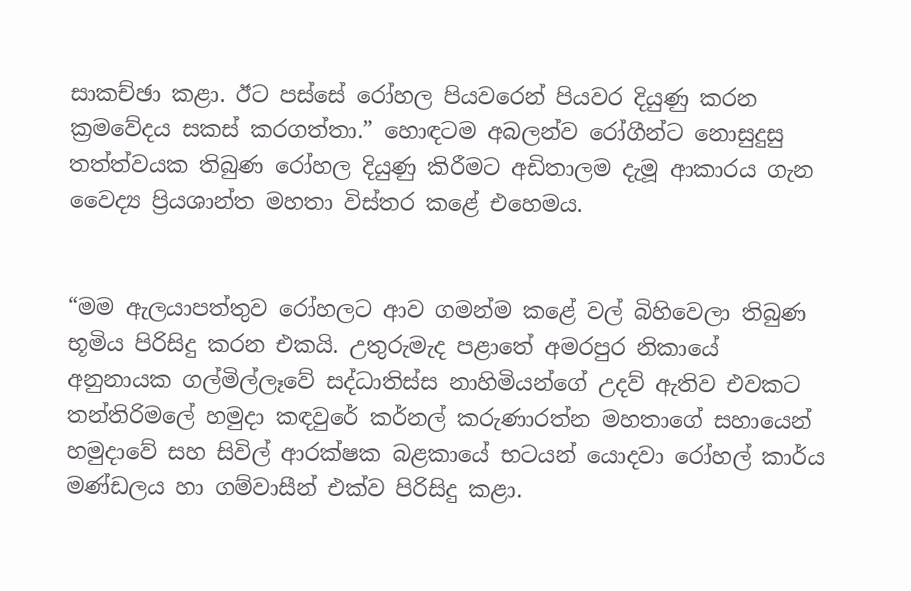සාකච්ඡා කළා. ඊට පස්සේ රෝහල පියවරෙන් පියවර දියුණු කරන ක්‍රමවේදය සකස් කරගත්තා.” හොඳටම අබලන්ව රෝගීන්ට නොසුදුසු තත්ත්වයක තිබුණ රෝහල දියුණු කිරීමට අඩිතාලම දැමූ ආකාරය ගැන වෛද්‍ය ප්‍රියශාන්ත මහතා විස්තර කළේ එහෙමය.


“මම ඇලයාපත්තුව රෝහලට ආව ගමන්ම කළේ වල් බිහිවෙලා තිබුණ භූමිය පිරිසිදු කරන එකයි. උතුරුමැද පළාතේ අමරපුර නිකායේ අනුනායක ගල්මිල්ලෑවේ සද්ධාතිස්ස නාහිමියන්ගේ උදව් ඇතිව එවකට තන්තිරිමලේ හමුද‌ා කඳවුරේ කර්නල් කරුණාරත්න මහතාගේ සහායෙන් හමුද‌ාවේ සහ සිවිල් ආරක්ෂක බළකායේ භටයන් යොදවා රෝහල් කාර්ය මණ්ඩලය හා ගම්වාසීන් එක්ව පිරිසිදු කළා.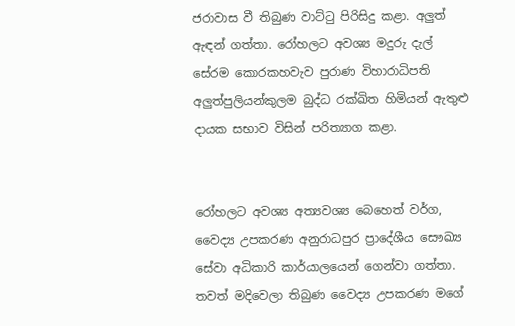ජරාවාස වී තිබුණ වාට්ටු පිරිසිදු කළා. අලුත් ඇඳන් ගත්තා. රෝහලට අවශ්‍ය මදුරු දැල් සේරම කොරකහවැව පුරාණ විහාරාධිපති අලුත්පුලියන්කුලම බුද්ධ රක්ඛිත හිමියන් ඇතුළු ද‌ායක සභාව විසින් පරිත්‍යාග කළා.


රෝහලට අවශ්‍ය අත්‍යවශ්‍ය බෙහෙත් වර්ග, වෛද්‍ය උපකරණ අනුරාධපුර ප්‍රාදේශීය සෞඛ්‍ය සේවා අධිකාරි කාර්යාලයෙන් ගෙන්වා ගත්තා. තවත් මදිවෙලා තිබුණ වෛද්‍ය උපකරණ මගේ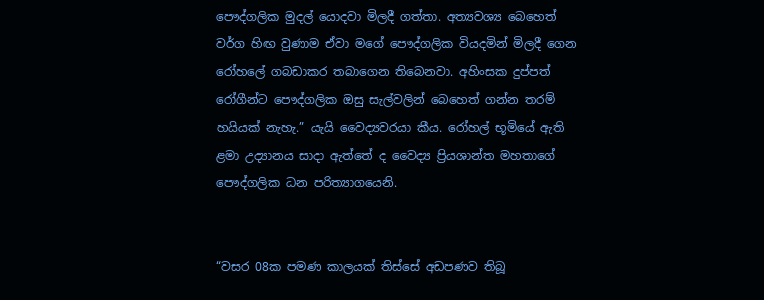පෞද්ගලික මුදල් යොදවා මිලදී ගත්තා. අත්‍යවශ්‍ය බෙහෙත් වර්ග හිඟ වුණාම ඒවා මගේ පෞද්ගලික වියදමින් මිලදී ගෙන රෝහලේ ගබඩාකර තබාගෙන තිබෙනවා. අහිංසක දුප්පත් රෝගීන්ට පෞද්ගලික ඔසු සැල්වලින් බෙහෙත් ගන්න තරම් හයියක් නැහැ.” යැයි වෛද්‍යවරයා කීය. රෝහල් භූමියේ ඇති ළමා උද්‍යානය සාද‌ා ඇත්තේ ද වෛද්‍ය ප්‍රියශාන්ත මහතාගේ පෞද්ගලික ධන පරිත්‍යාගයෙනි.


“වසර 08ක පමණ කාලයක් තිස්සේ අඩපණව තිබූ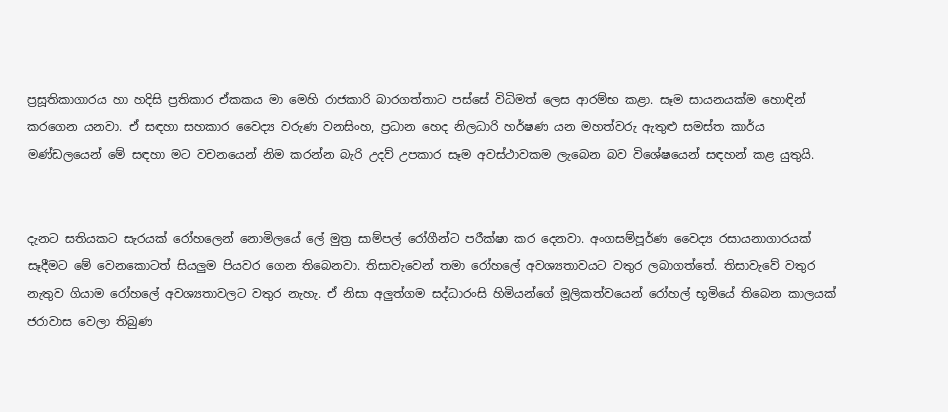ප්‍රසූතිකාගාරය හා හදිසි ප්‍රතිකාර ඒකකය මා මෙහි රාජකාරි බාරගත්තාට පස්සේ විධිමත් ලෙස ආරම්භ කළා. සෑම සායනයක්ම හොඳින් කරගෙන යනවා. ඒ සඳහා සහකාර වෛද්‍ය වරුණ වනසිංහ, ප්‍රධාන හෙද නිලධාරි හර්ෂණ යන මහත්වරු ඇතුළු සමස්ත කාර්ය මණ්ඩලයෙන් මේ සඳහා මට වචනයෙන් නිම කරන්න බැරි උදව් උපකාර සෑම අවස්ථාවකම ලැබෙන බව විශේෂයෙන් සඳහන් කළ යුතුයි.


දැනට සතියකට සැරයක් රෝහලෙන් නොමිලයේ ලේ මුත්‍ර සාම්පල් රෝගීන්ට පරීක්ෂා කර දෙනවා. අංගසම්පූර්ණ වෛද්‍ය රසායනාගාරයක් සෑදීමට මේ වෙනකොටත් සියලුම පියවර ගෙන තිබෙනවා. තිසාවැවෙන් තමා රෝහලේ අවශ්‍යතාවයට වතුර ලබාගත්තේ. තිසාවැවේ වතුර නැතුව ගියාම රෝහලේ අවශ්‍යතාවලට වතුර නැහැ. ඒ නිසා අලුත්ගම සද්ධාරංසි හිමියන්ගේ මූලිකත්වයෙන් රෝහල් භූමියේ තිබෙන කාලයක් ජරාවාස වෙලා තිබුණ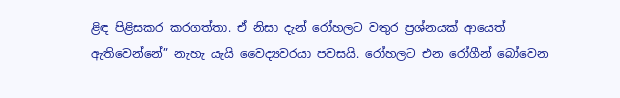ළිඳ පිළිසකර කරගත්තා. ඒ නිසා දැන් රෝහලට වතුර ප්‍රශ්නයක් ආයෙත් ඇතිවෙන්නේ” නැහැ යැයි වෛද්‍යවරයා පවසයි. රෝහලට එන රෝගීන් බෝවෙන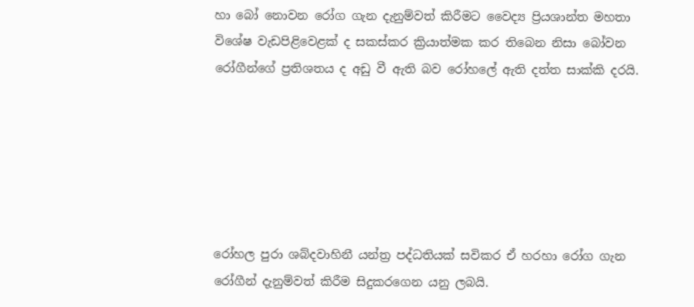හා බෝ නොවන රෝග ගැන දැනුම්වත් කිරීමට වෛද්‍ය ප්‍රියශාන්ත මහතා විශේෂ වැඩපිළිවෙළක් ද සකස්කර ක්‍රියාත්මක කර තිබෙන නිසා බෝවන රෝගීන්ගේ ප්‍රතිශතය ද අඩු වී ඇති බව රෝහලේ ඇති දත්ත සාක්කි දරයි.






රෝහල පුරා ශබ්දවාහිනී යන්ත්‍ර පද්ධතියක් සවිකර ඒ හරහා රෝග ගැන රෝගීන් දැනුම්වත් කිරීම සිදුකරගෙන යනු ලබයි.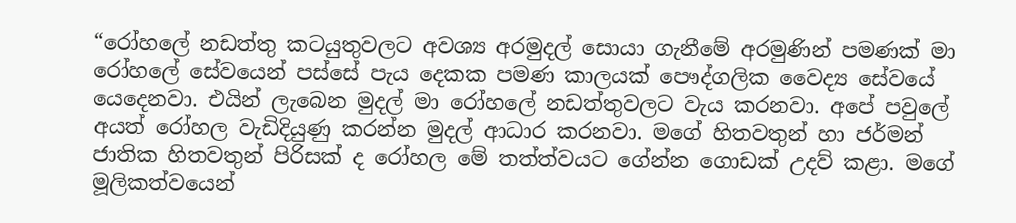“රෝහලේ නඩත්තු කටයුතුවලට අවශ්‍ය අරමුදල් සොයා ගැනීමේ අරමුණින් පමණක් මා රෝහලේ සේවයෙන් පස්සේ පැය දෙකක පමණ කාලයක් පෞද්ගලික වෛද්‍ය සේවයේ යෙදෙනවා. එයින් ලැබෙන මුදල් මා රෝහලේ නඩත්තුවලට වැය කරනවා. අපේ පවුලේ අයත් රෝහල වැඩිදියුණු කරන්න මුදල් ආධාර කරනවා. මගේ හිතවතුන් හා ජර්මන් ජාතික හිතවතුන් පිරිසක් ද රෝහල මේ තත්ත්වයට ගේන්න ගොඩක් උදව් කළා. මගේ මූලිකත්වයෙන්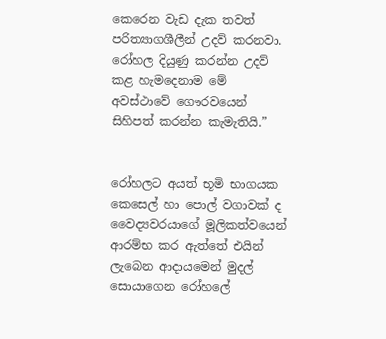කෙරෙන වැඩ දැක තවත් පරිත්‍යාගශීලීන් උදව් කරනවා. රෝහල දියුණු කරන්න උදව් කළ හැමදෙනාම මේ අවස්ථාවේ ගෞරවයෙන් සිහිපත් කරන්න කැමැතියි.”


රෝහලට අයත් භූමි භාගයක කෙසෙල් හා පොල් වගාවක් ද වෛද්‍යවරයාගේ මූලිකත්වයෙන් ආරම්භ කර ඇත්තේ එයින් ලැබෙන ආද‌ායමෙන් මුදල් සොයාගෙන රෝහලේ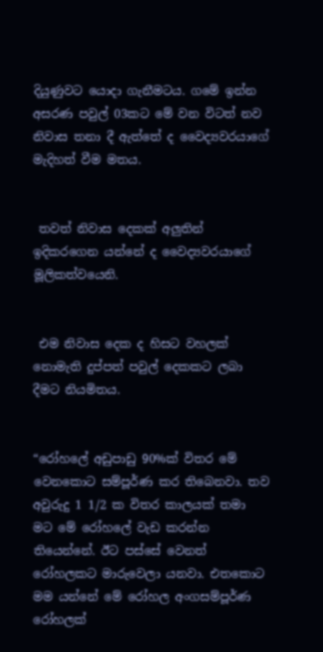දියුණුවට යොද‌ා ගැනීමටය. ගමේ ඉන්න අසරණ පවුල් 03කට මේ වන විටත් නව නිවාස තනා දී ඇත්තේ ද වෛද්‍යවරයාගේ මැදිහත් වීම මතය.


 තවත් නිවාස දෙකක් අලුතින් ඉදිකරගෙන යන්නේ ද වෛද්‍යවරයාගේ මූලිකත්වයෙනි.


 එම නිවාස දෙක ද හිසට වහලක් නොමැති දුප්පත් පවුල් දෙකකට ලබා දීමට නියමිතය.


“රෝහලේ අඩුපාඩු 90%ක් විතර මේ වෙනකොට සම්පූර්ණ කර තිබෙනවා. තව අවුරුදු 1 1/2 ක විතර කාලයක් තමා මට මේ රෝහලේ වැඩ කරන්න තියෙන්නේ. ඊට පස්සේ වෙනත් රෝහලකට මාරුවෙලා යනවා. එතකොට මම යන්නේ මේ රෝහල අංගසම්පූර්ණ රෝහලක්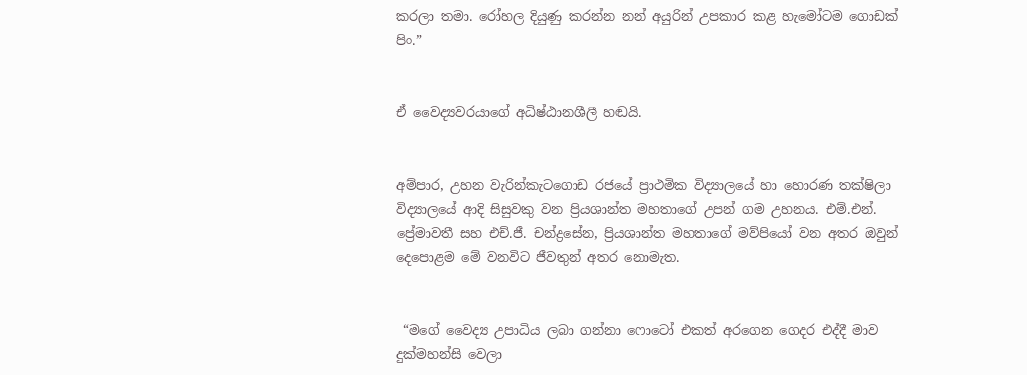කරලා තමා. රෝහල දියුණු කරන්න නන් අයුරින් උපකාර කළ හැමෝටම ගොඩක් පිං.”


ඒ වෛද්‍යවරයාගේ අධිෂ්ඨානශීලී හඬයි.


අම්පාර, උහන වැරින්කැටගොඩ රජයේ ප්‍රාථමික විද්‍යාලයේ හා හොරණ තක්ෂිලා විද්‍යාලයේ ආදි සිසුවකු වන ප්‍රියශාන්ත මහතාගේ උපන් ගම උහනය. එම්.එන්. ප්‍රේමාවතී සහ එච්.ජී. චන්ද්‍රසේන, ප්‍රියශාන්ත මහතාගේ මව්පියෝ වන අතර ඔවුන් දෙපොළම මේ වනවිට ජීවතුන් අතර නොමැත.


 “මගේ වෛද්‍ය උපාධිය ලබා ගන්නා ෆොටෝ එකත් අරගෙන ගෙදර එද්දී මාව දුක්මහන්සි වෙලා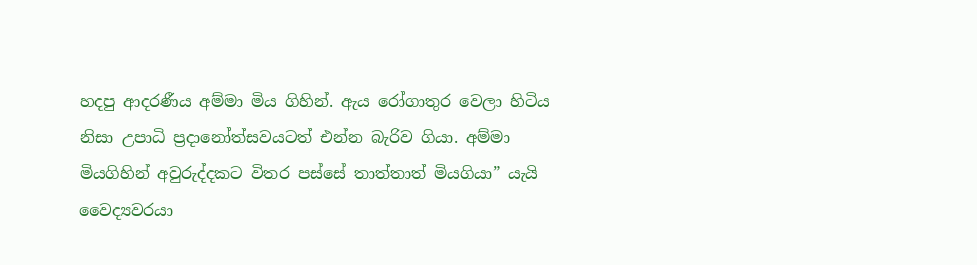හදපු ආදරණීය අම්මා මිය ගිහින්. ඇය රෝගාතුර වෙලා හිටිය නිසා උපාධි ප්‍රද‌ානෝත්සවයටත් එන්න බැරිව ගියා. අම්මා මියගිහින් අවුරුද්දකට විතර පස්සේ තාත්තාත් මියගියා” යැයි වෛද්‍යවරයා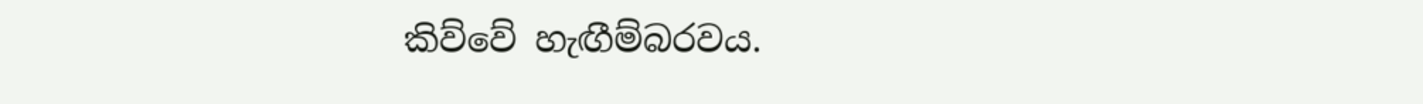කිව්වේ හැඟීම්බරවය.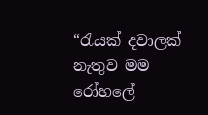“රැයක් දවාලක් නැතුව මම රෝහලේ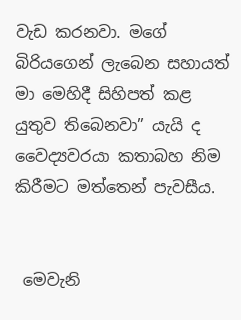වැඩ කරනවා. මගේ බිරියගෙන් ලැබෙන සහායත් මා මෙහිදී සිහිපත් කළ යුතුව තිබෙනවා” යැයි ද වෛද්‍යවරයා කතාබහ නිම කිරීමට මත්තෙන් පැවසීය.


 මෙවැනි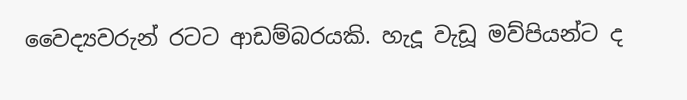වෛද්‍යවරුන් රටට ආඩම්බරයකි. හැදූ වැඩූ මව්පියන්ට ද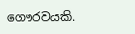ගෞරවයකි.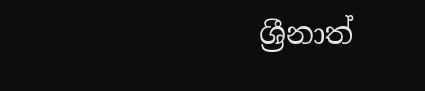ශ්‍රීනාත්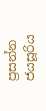ප්‍රසන්න ජයසූරිය